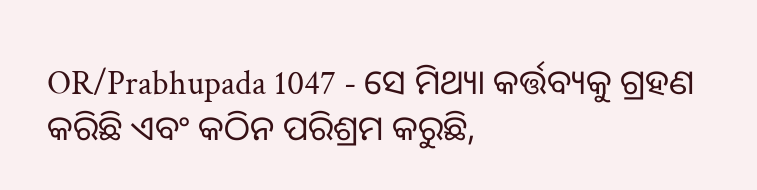OR/Prabhupada 1047 - ସେ ମିଥ୍ୟା କର୍ତ୍ତବ୍ୟକୁ ଗ୍ରହଣ କରିଛି ଏବଂ କଠିନ ପରିଶ୍ରମ କରୁଛି,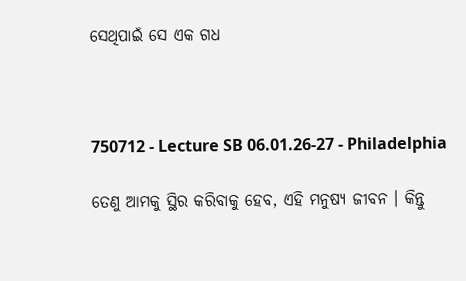ସେଥିପାଇଁ ସେ ଏକ ଗଧ



750712 - Lecture SB 06.01.26-27 - Philadelphia

ତେଣୁ ଆମକୁ ସ୍ଥିର କରିବାକୁ ହେବ, ଏହି ମନୁଷ୍ୟ ଜୀବନ । କିନ୍ତୁ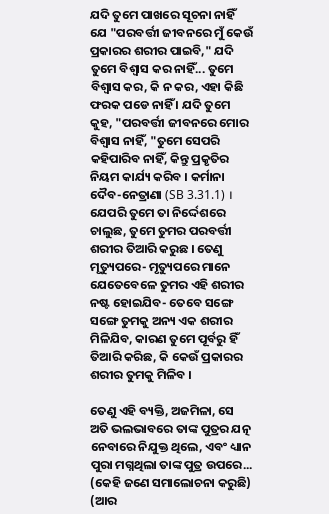ଯଦି ତୁମେ ପାଖରେ ସୂଚନା ନାହିଁ ଯେ "ପରବର୍ତ୍ତୀ ଜୀବନରେ ମୁଁ କେଉଁ ପ୍ରକାରର ଶରୀର ପାଇବି," ଯଦି ତୁମେ ବିଶ୍ଵାସ କର ନାହିଁ... ତୁମେ ବିଶ୍ଵାସ କର, କି ନ କର, ଏହା କିଛି ଫରକ ପଡେ ନାହିଁ । ଯଦି ତୁମେ କୁହ, "ପରବର୍ତ୍ତୀ ଜୀବନରେ ମୋର ବିଶ୍ଵାସ ନାହିଁ, "ତୁମେ ସେପରି କହିପାରିବ ନାହିଁ, କିନ୍ତୁ ପ୍ରକୃତିର ନିୟମ କାର୍ଯ୍ୟ କରିବ । କର୍ମାନା ଦୈବ-ନେତ୍ରାଣା (SB 3.31.1) । ଯେପରି ତୁମେ ତା ନିର୍ଦ୍ଦେଶରେ ଚାଲୁଛ, ତୁମେ ତୁମର ପରବର୍ତ୍ତୀ ଶରୀର ତିଆରି କରୁଛ । ତେଣୁ ମୃତ୍ୟୁପରେ- ମୃତ୍ୟୁପରେ ମାନେ ଯେତେବେଳେ ତୁମର ଏହି ଶରୀର ନଷ୍ଟ ହୋଇଯିବ- ତେବେ ସଙ୍ଗେ ସଙ୍ଗେ ତୁମକୁ ଅନ୍ୟ ଏକ ଶରୀର ମିଳିଯିବ, କାରଣ ତୁମେ ପୂର୍ବରୁ ହିଁ ତିଆରି କରିଛ, କି କେଉଁ ପ୍ରକାରର ଶରୀର ତୁମକୁ ମିଳିବ ।

ତେଣୁ ଏହି ବ୍ୟକ୍ତି, ଅଜମିଳା, ସେ ଅତି ଭଲଭାବରେ ତାଙ୍କ ପୁତ୍ରର ଯତ୍ନ ନେବାରେ ନିଯୁକ୍ତ ଥିଲେ, ଏବଂ ଧ୍ୟାନ ପୁରା ମଗ୍ନଥିଲା ତାଙ୍କ ପୁତ୍ର ଉପରେ... (କେହି ଜଣେ ସମାଲୋଚନା କରୁଛି) (ଆର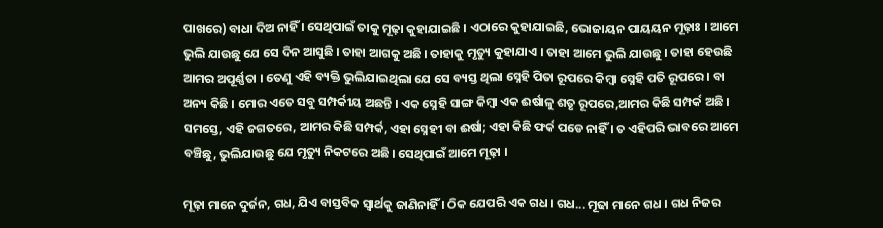ପାଖରେ) ବାଧା ଦିଅ ନାହିଁ । ସେଥିପାଇଁ ତାକୁ ମୂଢ଼ା କୁହାଯାଇଛି । ଏଠାରେ କୁହାଯାଇଛି, ଭୋଜାୟନ ପାୟୟନ ମୂଢ଼ାଃ । ଆମେ ଭୁଲି ଯାଉଛୁ ଯେ ସେ ଦିନ ଆସୁଛି । ତାହା ଆଗକୁ ଅଛି । ତାହାକୁ ମୃତ୍ୟୁ କୁହାଯାଏ । ତାହା ଆମେ ଭୁଲି ଯାଉଛୁ । ତାହା ହେଉଛି ଆମର ଅପୂର୍ଣ୍ଣତା । ତେଣୁ ଏହି ବ୍ୟକ୍ତି ଭୁଲିଯାଇଥିଲା ଯେ ସେ ବ୍ୟସ୍ତ ଥିଲା ସ୍ନେହି ପିତା ରୂପରେ କିମ୍ବା ସ୍ନେହି ପତି ରୂପରେ । ବା ଅନ୍ୟ କିଛି । ମୋର ଏତେ ସବୁ ସମ୍ପର୍କୀୟ ଅଛନ୍ତି । ଏକ ସ୍ନେହି ସାଙ୍ଗ କିମ୍ଵା ଏକ ଈର୍ଷାଳୁ ଶତୃ ରୂପରେ,ଆମର କିଛି ସମ୍ପର୍କ ଅଛି । ସମସ୍ତେ, ଏହି ଜଗତରେ, ଆମର କିଛି ସମ୍ପର୍କ, ଏହା ସ୍ନେହୀ ବା ଈର୍ଷା; ଏହା କିଛି ଫର୍କ ପଡେ ନାହିଁ । ତ ଏହିପରି ଭାବରେ ଆମେ ବଞ୍ଚିଛୁ, ଭୁଲିଯାଉଛୁ ଯେ ମୃତ୍ୟୁ ନିକଟରେ ଅଛି । ସେଥିପାଇଁ ଆମେ ମୂଢ଼ା ।

ମୂଢ଼ା ମାନେ ଦୁର୍ଜନ, ଗଧ, ଯିଏ ବାସ୍ତବିକ ସ୍ଵାର୍ଥକୁ ଜାଣିନାହିଁ । ଠିକ ଯେପରି ଏକ ଗଧ । ଗଧ... ମୂଢା ମାନେ ଗଧ । ଗଧ ନିଜର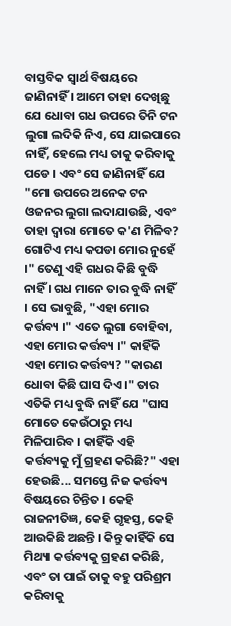ବାସ୍ତବିକ ସ୍ଵାର୍ଥ ବିଷୟରେ ଜାଣିନାହିଁ । ଆମେ ତାହା ଦେଖିଛୁ ଯେ ଧୋବା ଗଧ ଉପରେ ତିନି ଟନ ଲୁଗା ଲଦିକି ନିଏ, ସେ ଯାଇପାରେ ନାହିଁ, ହେଲେ ମଧ୍ୟ ତାକୁ କରିବାକୁ ପଡେ । ଏବଂ ସେ ଜାଣିନାହିଁ ଯେ "ମୋ ଉପରେ ଅନେକ ଟନ ଓଜନର ଲୁଗା ଲଦାଯାଉଛି, ଏବଂ ତାହା ଦ୍ଵାରା ମୋତେ କ'ଣ ମିଳିବ? ଗୋଟିଏ ମଧ୍ୟ କପଡା ମୋର ନୁହେଁ ।" ତେଣୁ ଏହି ଗଧର କିଛି ବୁଦ୍ଧି ନାହିଁ । ଗଧ ମାନେ ତାର ବୁଦ୍ଧି ନାହିଁ । ସେ ଭାବୁଛି, "ଏହା ମୋର କର୍ତ୍ତବ୍ୟ ।" ଏତେ ଲୁଗା ବୋହିବା, ଏହା ମୋର କର୍ତ୍ତବ୍ୟ ।" କାହିଁକି ଏହା ମୋର କର୍ତ୍ତବ୍ୟ? "କାରଣ ଧୋବା କିଛି ଘାସ ଦିଏ ।" ତାର ଏତିକି ମଧ୍ୟ ବୁଦ୍ଧି ନାହିଁ ଯେ "ଘାସ ମୋତେ କେଉଁଠାରୁ ମଧ୍ୟ ମିଳିପାରିବ । କାହିଁକି ଏହି କର୍ତ୍ତବ୍ୟକୁ ମୁଁ ଗ୍ରହଣ କରିଛି?" ଏହା ହେଉଛି... ସମସ୍ତେ ନିଜ କର୍ତ୍ତବ୍ୟ ବିଷୟରେ ଚିନ୍ତିତ । କେହି ରାଜନୀତିଜ୍ଞ, କେହି ଗୃହସ୍ତ, କେହି ଆଉକିଛି ଅଛନ୍ତି । କିନ୍ତୁ କାହିଁକି ସେ ମିଥ୍ୟା କର୍ତ୍ତବ୍ୟକୁ ଗ୍ରହଣ କରିଛି, ଏବଂ ତା ପାଇଁ ତାକୁ ବହୁ ପରିଶ୍ରମ କରିବାକୁ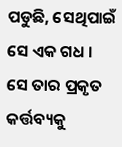ପଡୁଛି, ସେଥିପାଇଁ ସେ ଏକ ଗଧ । ସେ ତାର ପ୍ରକୃତ କର୍ତ୍ତବ୍ୟକୁ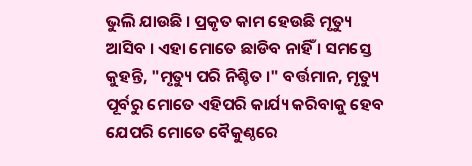ଭୁଲି ଯାଉଛି । ପ୍ରକୃତ କାମ ହେଉଛି ମୃତ୍ୟୁ ଆସିବ । ଏହା ମୋତେ ଛାଡିବ ନାହିଁ । ସମସ୍ତେ କୁହନ୍ତି, "ମୃତ୍ୟୁ ପରି ନିଶ୍ଚିତ ।" ବର୍ତ୍ତମାନ, ମୃତ୍ୟୁ ପୂର୍ବରୁ ମୋତେ ଏହିପରି କାର୍ଯ୍ୟ କରିବାକୁ ହେବ ଯେପରି ମୋତେ ବୈକୁଣ୍ଠରେ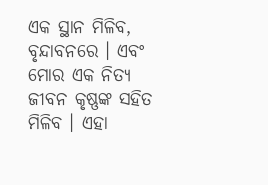ଏକ ସ୍ଥାନ ମିଳିବ, ବୃନ୍ଦାବନରେ । ଏବଂ ମୋର ଏକ ନିତ୍ୟ ଜୀବନ କୃଷ୍ଣଙ୍କ ସହିତ ମିଳିବ । ଏହା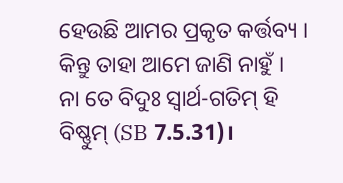ହେଉଛି ଆମର ପ୍ରକୃତ କର୍ତ୍ତବ୍ୟ । କିନ୍ତୁ ତାହା ଆମେ ଜାଣି ନାହୁଁ । ନା ତେ ବିଦୁଃ ସ୍ଵାର୍ଥ-ଗତିମ୍ ହି ବିଷ୍ଣୁମ୍ (SB 7.5.31)।